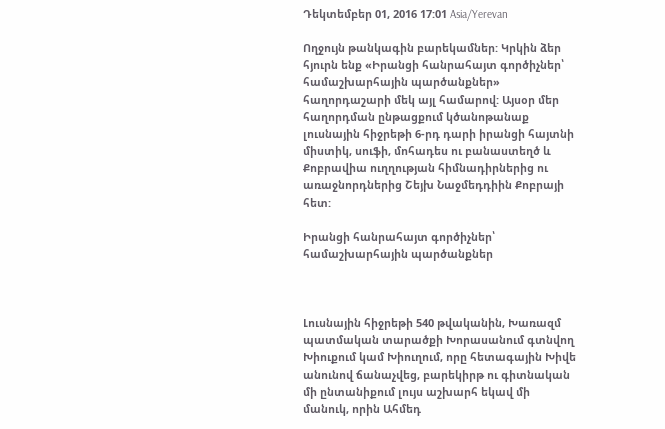Դեկտեմբեր 01, 2016 17:01 Asia/Yerevan

Ողջույն թանկագին բարեկամներ: Կրկին ձեր հյուրն ենք «Իրանցի հանրահայտ գործիչներ՝ համաշխարհային պարծանքներ» հաղորդաշարի մեկ այլ համարով: Այսօր մեր հաղորդման ընթացքում կծանոթանաք լուսնային հիջրեթի 6-րդ դարի իրանցի հայտնի միստիկ, սուֆի, մոհադես ու բանաստեղծ և Քոբրավիա ուղղության հիմնադիրներից ու առաջնորդներից Շեյխ Նաջմեդդիին Քոբրայի հետ:

Իրանցի հանրահայտ գործիչներ՝ համաշխարհային պարծանքներ



Լուսնային հիջրեթի 540 թվականին, Խառազմ պատմական տարածքի Խորասանում գտնվող Խիուքում կամ Խիուղում, որը հետագային Խիվե անունով ճանաչվեց, բարեկիրթ ու գիտնական մի ընտանիքում լույս աշխարհ եկավ մի մանուկ, որին Ահմեդ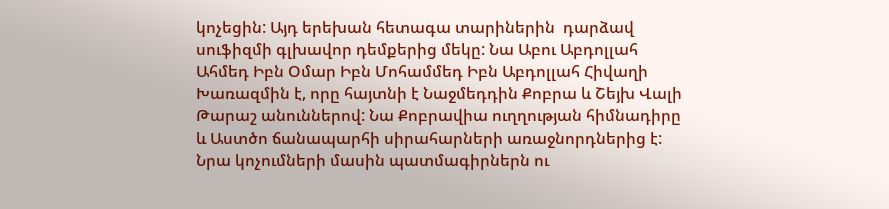կոչեցին: Այդ երեխան հետագա տարիներին  դարձավ սուֆիզմի գլխավոր դեմքերից մեկը: Նա Աբու Աբդոլլահ Ահմեդ Իբն Օմար Իբն Մոհամմեդ Իբն Աբդոլլահ Հիվաղի Խառազմին է, որը հայտնի է Նաջմեդդին Քոբրա և Շեյխ Վալի Թարաշ անուններով: Նա Քոբրավիա ուղղության հիմնադիրը և Աստծո ճանապարհի սիրահարների առաջնորդներից է: Նրա կոչումների մասին պատմագիրներն ու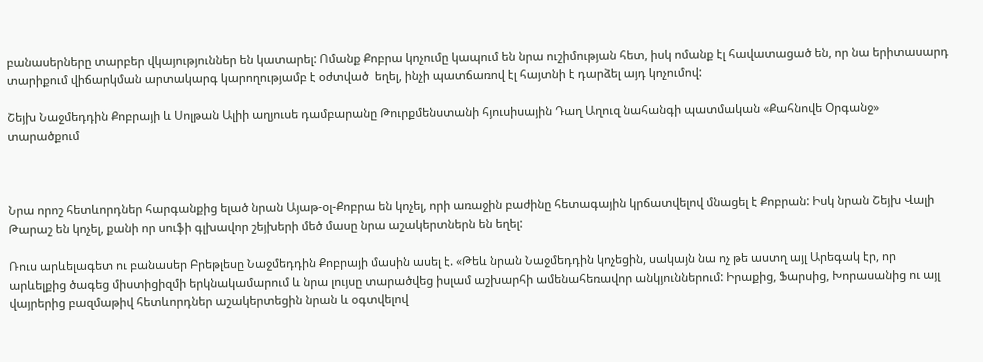բանասերները տարբեր վկայություններ են կատարել: Ոմանք Քոբրա կոչումը կապում են նրա ուշիմության հետ, իսկ ոմանք էլ հավատացած են, որ նա երիտասարդ տարիքում վիճարկման արտակարգ կարողությամբ է օժտված  եղել, ինչի պատճառով էլ հայտնի է դարձել այդ կոչումով:

Շեյխ Նաջմեդդին Քոբրայի և Սոլթան Ալիի աղյուսե դամբարանը Թուրքմենստանի հյուսիսային Դաղ Աղուզ նահանգի պատմական «Քահնովե Օրգանջ» տարածքում



Նրա որոշ հետևորդներ հարգանքից ելած նրան Այաթ-օլ-Քոբրա են կոչել, որի առաջին բաժինը հետագային կրճատվելով մնացել է Քոբրան: Իսկ նրան Շեյխ Վալի Թարաշ են կոչել, քանի որ սուֆի գլխավոր շեյխերի մեծ մասը նրա աշակերտներն են եղել:

Ռուս արևելագետ ու բանասեր Բրեթլեսը Նաջմեդդին Քոբրայի մասին ասել է. «Թեև նրան Նաջմեդդին կոչեցին, սակայն նա ոչ թե աստղ այլ Արեգակ էր, որ արևելքից ծագեց միստիցիզմի երկնակամարում և նրա լույսը տարածվեց իսլամ աշխարհի ամենահեռավոր անկյուններում: Իրաքից, Ֆարսից, Խորասանից ու այլ վայրերից բազմաթիվ հետևորդներ աշակերտեցին նրան և օգտվելով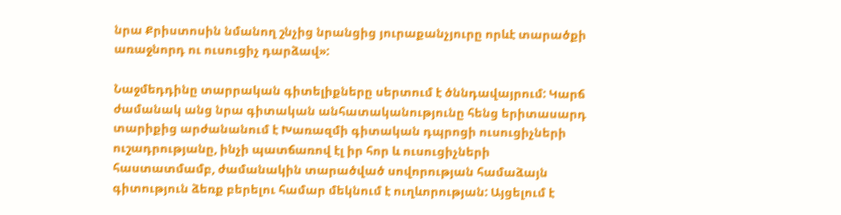նրա Քրիստոսին նմանող շնչից նրանցից յուրաքանչյուրը որևէ տարածքի առաջնորդ ու ուսուցիչ դարձավ»:

Նաջմեդդինը տարրական գիտելիքները սերտում է ծննդավայրում: Կարճ ժամանակ անց նրա գիտական անհատականությունը հենց երիտասարդ տարիքից արժանանում է Խառազմի գիտական դպրոցի ուսուցիչների ուշադրությանը, ինչի պատճառով էլ իր հոր և ուսուցիչների հաստատմամբ, ժամանակին տարածված սովորության համաձայն գիտություն ձեռք բերելու համար մեկնում է ուղևորության: Այցելում է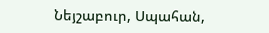Նեյշաբուր, Սպահան,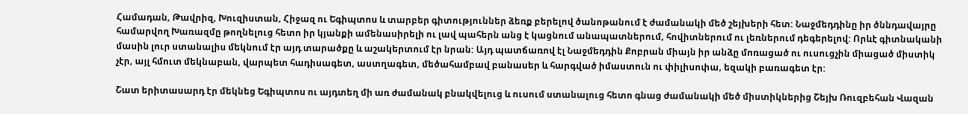Համադան, Թավրիզ, Խուզիստան, Հիջազ ու Եգիպտոս և տարբեր գիտություններ ձեռք բերելով ծանոթանում է ժամանակի մեծ շեյխերի հետ: Նաջմեդդինը իր ծննդավայրը համարվող Խառազմը թողնելուց հետո իր կյանքի ամենասիրելի ու լավ պահերն անց է կացնում անապատներում, հովիտներում ու լեռներում դեգերելով: Որևէ գիտնականի մասին լուր ստանալիս մեկնում էր այդ տարածքը և աշակերտում էր նրան: Այդ պատճառով էլ Նաջմեդդին Քոբրան միայն իր անձը մոռացած ու ուսուցչին միացած միստիկ չէր, այլ հմուտ մեկնաբան, վարպետ հադիսագետ, աստղագետ, մեծահամբավ բանասեր և հարգված իմաստուն ու փիլիսոփա, եզակի բառագետ էր:

Շատ երիտասարդ էր մեկնեց Եգիպտոս ու այդտեղ մի առ ժամանակ բնակվելուց և ուսում ստանալուց հետո գնաց ժամանակի մեծ միստիկներից Շեյխ Ռուզբեհան Վազան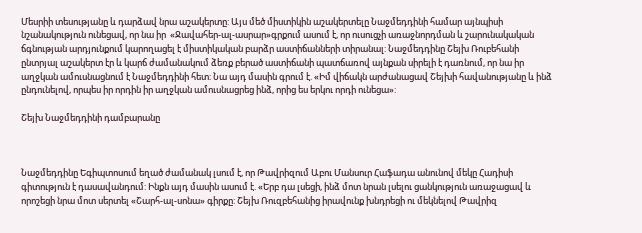Մեսրիի տեսությանը և դարձավ նրա աշակերտը: Այս մեծ միստիկին աշակերտելը Նաջմեդդինի համար այնպիսի նշանակություն ունեցավ, որ նա իր  «Ջավահեր-ալ-ասրար»գրքում ասում է, որ ուսուցչի առաջնորդման և շարունակական ճգնության արդյունքում կարողացել է միստիկական բարձր աստիճանների տիրանալ: Նաջմեդդինը Շեյխ Ռուբեհանի ընտրյալ աշակերտ էր և կարճ ժամանակում ձեռք բերած աստիճանի պատճառով այնքան սիրելի է դառնում, որ նա իր աղջկան ամուսնացնում է Նաջմեդդինի հետ: Նա այդ մասին գրում է. «Իմ վիճակն արժանացավ Շեյխի հավանությանը և ինձ ընդունելով, որպես իր որդին իր աղջկան ամուսնացրեց ինձ, որից ես երկու որդի ունեցա»:

Շեյխ Նաջմեդդինի դամբարանը



Նաջմեդդինը Եգիպտոսում եղած ժամանակ լսում է, որ Թավրիզում Աբու Մանսուր Հաֆադա անունով մեկը Հադիսի գիտություն է դասավանդում: Ինքն այդ մասին ասում է. «Երբ դա լսեցի, ինձ մոտ նրան լսելու ցանկություն առաջացավ և որոշեցի նրա մոտ սերտել «Շարհ-ալ-սոնա» գիրքը: Շեյխ Ռուզբեհանից իրավունք խնդրեցի ու մեկնելով Թավրիզ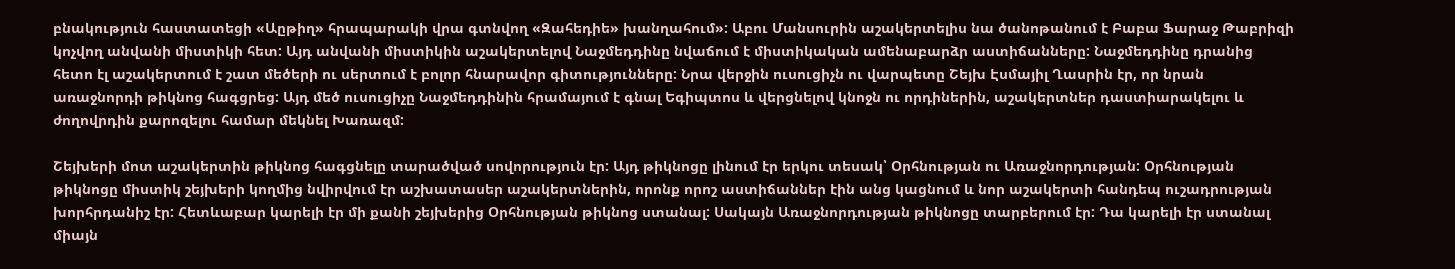բնակություն հաստատեցի «Աըթիղ» հրապարակի վրա գտնվող «Զահեդիե» խանղահում»: Աբու Մանսուրին աշակերտելիս նա ծանոթանում է Բաբա Ֆարաջ Թաբրիզի կոչվող անվանի միստիկի հետ: Այդ անվանի միստիկին աշակերտելով Նաջմեդդինը նվաճում է միստիկական ամենաբարձր աստիճանները: Նաջմեդդինը դրանից հետո էլ աշակերտում է շատ մեծերի ու սերտում է բոլոր հնարավոր գիտությունները: Նրա վերջին ուսուցիչն ու վարպետը Շեյխ Էսմայիլ Ղասրին էր, որ նրան առաջնորդի թիկնոց հագցրեց: Այդ մեծ ուսուցիչը Նաջմեդդինին հրամայում է գնալ Եգիպտոս և վերցնելով կնոջն ու որդիներին, աշակերտներ դաստիարակելու և ժողովրդին քարոզելու համար մեկնել Խառազմ:

Շեյխերի մոտ աշակերտին թիկնոց հագցնելը տարածված սովորություն էր: Այդ թիկնոցը լինում էր երկու տեսակ՝ Օրհնության ու Առաջնորդության: Օրհնության թիկնոցը միստիկ շեյխերի կողմից նվիրվում էր աշխատասեր աշակերտներին, որոնք որոշ աստիճաններ էին անց կացնում և նոր աշակերտի հանդեպ ուշադրության խորհրդանիշ էր: Հետևաբար կարելի էր մի քանի շեյխերից Օրհնության թիկնոց ստանալ: Սակայն Առաջնորդության թիկնոցը տարբերում էր: Դա կարելի էր ստանալ միայն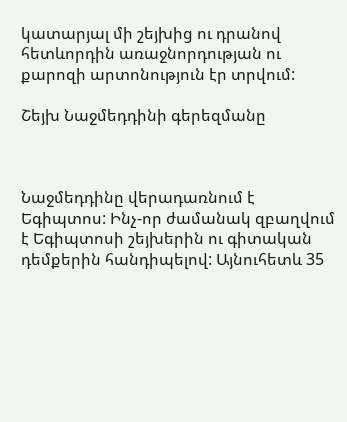կատարյալ մի շեյխից ու դրանով հետևորդին առաջնորդության ու քարոզի արտոնություն էր տրվում:

Շեյխ Նաջմեդդինի գերեզմանը



Նաջմեդդինը վերադառնում է Եգիպտոս: Ինչ-որ ժամանակ զբաղվում է Եգիպտոսի շեյխերին ու գիտական դեմքերին հանդիպելով: Այնուհետև 35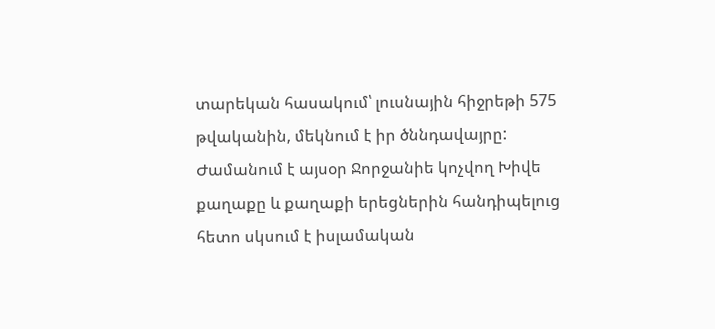տարեկան հասակում՝ լուսնային հիջրեթի 575 թվականին, մեկնում է իր ծննդավայրը: Ժամանում է այսօր Ջորջանիե կոչվող Խիվե քաղաքը և քաղաքի երեցներին հանդիպելուց հետո սկսում է իսլամական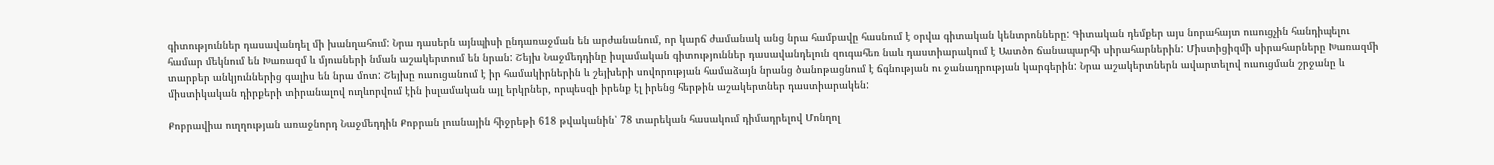գիտություններ դասավանդել մի խանղահում: Նրա դասերն այնպիսի ընդառաջման են արժանանում, որ կարճ ժամանակ անց նրա համբավը հասնում է օրվա գիտական կենտրոնները: Գիտական դեմքեր այս նորահայտ ուսուցչին հանդիպելու համար մեկնում են Խառազմ և մյուսների նման աշակերտում են նրան: Շեյխ Նաջմեդդինը իսլամական գիտություններ դասավանդելուն զուգահեռ նաև դաստիարակում է Աստծո ճանապարհի սիրահարներին: Միստիցիզմի սիրահարները Խառազմի տարբեր անկյուններից գալիս են նրա մոտ: Շեյխը ուսուցանում է իր համակիրներին և շեյխերի սովորության համաձայն նրանց ծանոթացնում է ճգնության ու ջանադրության կարգերին: Նրա աշակերտներն ավարտելով ուսուցման շրջանը և միստիկական դիրքերի տիրանալով ուղևորվում էին իսլամական այլ երկրներ, որպեսզի իրենք էլ իրենց հերթին աշակերտներ դաստիարակեն:

Քոբրավիա ուղղության առաջնորդ Նաջմեդդին Քոբրան լուսնային հիջրեթի 618 թվականին՝ 78 տարեկան հասակում դիմադրելով Մոնղոլ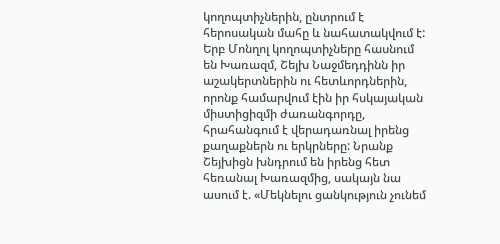կողոպտիչներին, ընտրում է հերոսական մահը և նահատակվում է: Երբ Մոնղոլ կողոպտիչները հասնում են Խառազմ, Շեյխ Նաջմեդդինն իր աշակերտներին ու հետևորդներին, որոնք համարվում էին իր հսկայական միստիցիզմի ժառանգորդը, հրահանգում է վերադառնալ իրենց քաղաքներն ու երկրները: Նրանք Շեյխիցն խնդրում են իրենց հետ հեռանալ Խառազմից, սակայն նա ասում է. «Մեկնելու ցանկություն չունեմ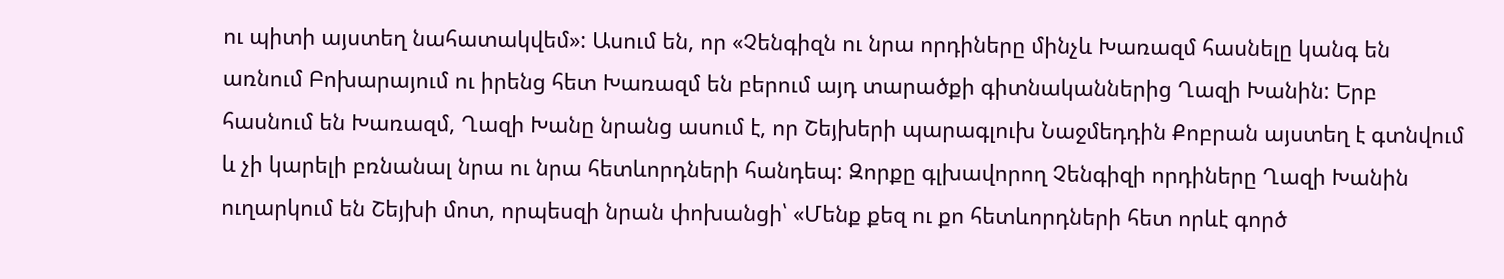ու պիտի այստեղ նահատակվեմ»: Ասում են, որ «Չենգիզն ու նրա որդիները մինչև Խառազմ հասնելը կանգ են առնում Բոխարայում ու իրենց հետ Խառազմ են բերում այդ տարածքի գիտնականներից Ղազի Խանին: Երբ հասնում են Խառազմ, Ղազի Խանը նրանց ասում է, որ Շեյխերի պարագլուխ Նաջմեդդին Քոբրան այստեղ է գտնվում և չի կարելի բռնանալ նրա ու նրա հետևորդների հանդեպ: Զորքը գլխավորող Չենգիզի որդիները Ղազի Խանին ուղարկում են Շեյխի մոտ, որպեսզի նրան փոխանցի՝ «Մենք քեզ ու քո հետևորդների հետ որևէ գործ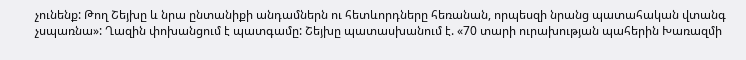չունենք: Թող Շեյխը և նրա ընտանիքի անդամներն ու հետևորդները հեռանան, որպեսզի նրանց պատահական վտանգ չսպառնա»: Ղազին փոխանցում է պատգամը: Շեյխը պատասխանում է. «70 տարի ուրախության պահերին Խառազմի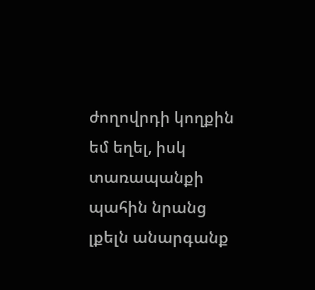ժողովրդի կողքին եմ եղել, իսկ տառապանքի պահին նրանց լքելն անարգանք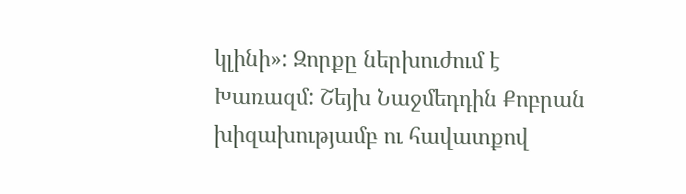կլինի»: Զորքը ներխուժում է Խառազմ: Շեյխ Նաջմեդդին Քոբրան խիզախությամբ ու հավատքով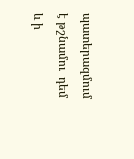պատերազմում է թշնամու  դեմ և ի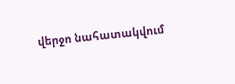վերջո նահատակվում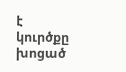է կուրծքը խոցած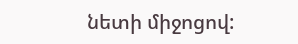նետի միջոցով: